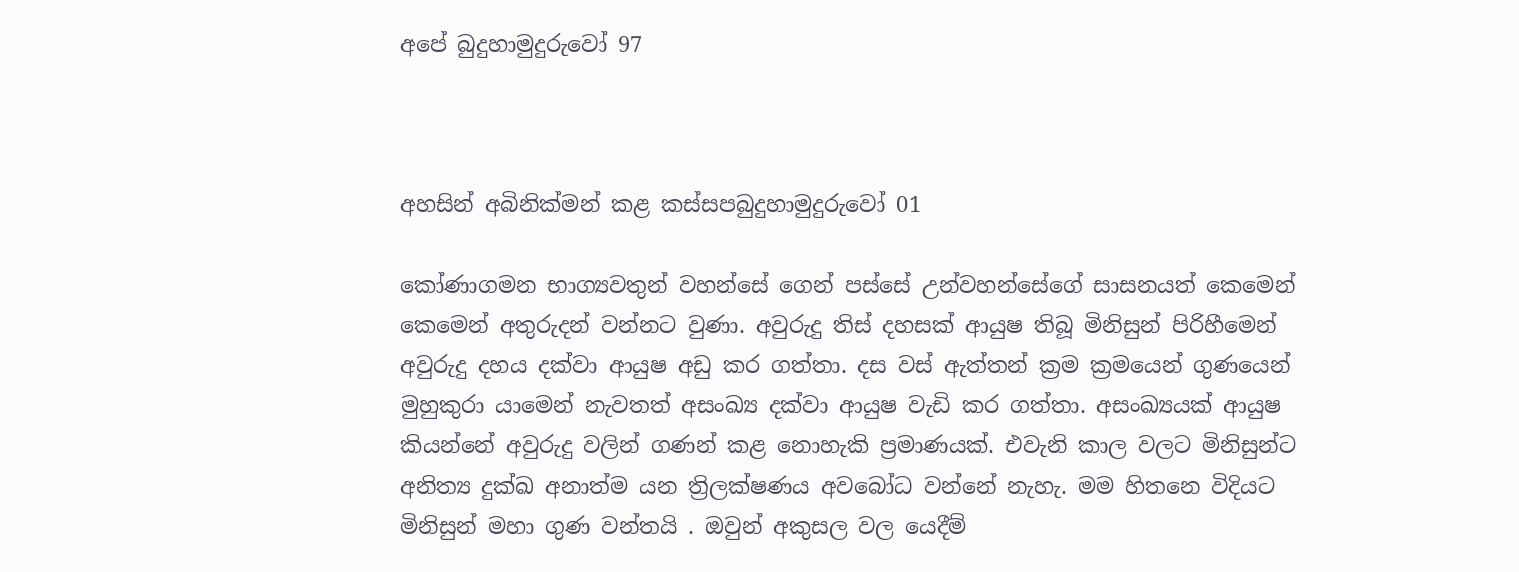අපේ බුදුහාමුදුරුවෝ 97



අහසින් අබිනික්මන් කළ කස්සපබුදුහාමුදුරුවෝ 01

කෝණාගමන භාග්‍යවතුන් වහන්සේ ගෙන් පස්සේ උන්වහන්සේගේ සාසනයත් කෙමෙන් කෙමෙන් අතුරුදන් වන්නට වුණා. අවුරුදු තිස් දහසක් ආයුෂ තිබූ මිනිසුන් පිරිහීමෙන් අවුරුදු දහය දක්වා ආයුෂ අඩු කර ගත්තා. දස වස් ඇත්තන් ක්‍රම ක්‍රමයෙන් ගුණයෙන් මුහුකුරා යාමෙන් නැවතත් අසංඛ්‍ය දක්වා ආයුෂ වැඩි කර ගත්තා. අසංඛ්‍යයක් ආයුෂ කියන්නේ අවුරුදු වලින් ගණන් කළ නොහැකි ප්‍රමාණයක්. එවැනි කාල වලට මිනිසුන්ට අනිත්‍ය දුක්ඛ අනාත්ම යන ත්‍රිලක්ෂණය අවබෝධ වන්නේ නැහැ. මම හිතනෙ විදියට මිනිසුන් මහා ගුණ වන්තයි . ඔවුන් අකුසල වල යෙදීම්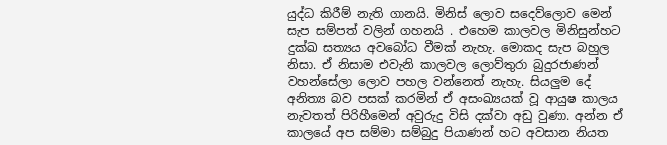යුද්ධ කිරීම් නැති ගානයි. මිනිස් ලොව සදෙව්ලොව මෙන් සැප සම්පත් වලින් ගහනයි . එහෙම කාලවල මිනිසුන්හට දුක්ඛ සත්‍යය අවබෝධ වීමක් නැහැ. මොකද සැප බහුල නිසා. ඒ නිසාම එවැනි කාලවල ලොව්තුරා බුදුරජාණන් වහන්සේලා ලොව පහල වන්නෙත් නැහැ. සියලුම දේ අනිත්‍ය බව පසක් කරමින් ඒ අසංඛ්‍යයක් වූ ආයුෂ කාලය නැවතත් පිරිහීමෙන් අවුරුදු විසි දක්වා අඩු වුණා. අන්න ඒ කාලයේ අප සම්මා සම්බුදු පියාණන් හට අවසාන නියත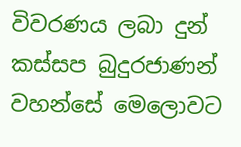විවරණය ලබා දුන් කස්සප බුදුරජාණන් වහන්සේ මෙලොවට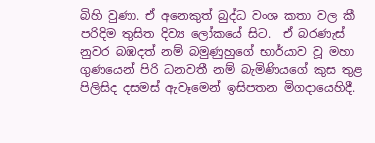බිහි වුණා. ඒ අනෙකුත් බුද්ධ වංශ කතා වල කී පරිදිම තුසිත දිව්‍ය ලෝකයේ සිට.  ඒ බරණැස් නුවර බඹදත් නම් බමුණුහුගේ භාර්යාව වූ මහා ගුණයෙන් පිරි ධනවතී නම් බැමිණියගේ කුස තුළ පිලිසිද දසමස් ඇවෑමෙන් ඉසිපතන මිගදායෙහිදී.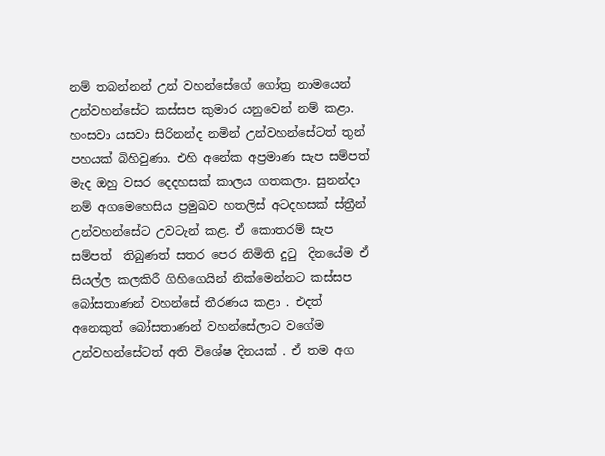නම් තබන්නන් උන් වහන්සේගේ ගෝත්‍ර නාමයෙන් උන්වහන්සේට කස්සප කුමාර යනුවෙන් නම් කළා. හංසවා යසවා සිරිනන්ද නමින් උන්වහන්සේටත් තුන් පහයක් බිහිවුණා. එහි අනේක අප්‍රමාණ සැප සම්පත් මැද ඔහු වසර දෙදහසක් කාලය ගතකලා. සුනන්දා නම් අගමෙහෙසිය ප්‍රමුඛව හතලිස් අටදහසක් ස්ත්‍රීන් උන්වහන්සේට උවටැන් කළ. ඒ කොතරම් සැප සම්පත්  තිබුණත් සතර පෙර නිමිති දුටු  දිනයේම ඒ සියල්ල කලකිරී ගිහිගෙයින් නික්මෙන්නට කස්සප බෝසතාණන් වහන්සේ තීරණය කළා . එදත් අනෙකුත් බෝසතාණන් වහන්සේලාට වගේම උන්වහන්සේටත් අති විශේෂ දිනයක් . ඒ තම අග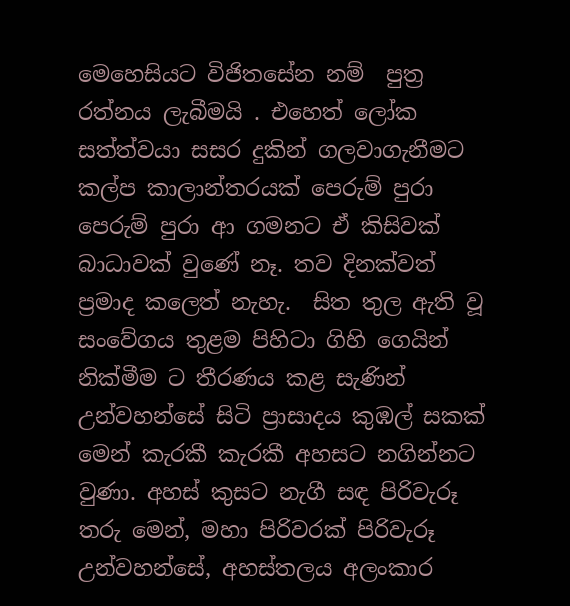මෙහෙසියට විජිතසේන නම්  පුත්‍ර රත්නය ලැබීමයි . එහෙත් ලෝක සත්ත්වයා සසර දුකින් ගලවාගැනීමට කල්ප කාලාන්තරයක් පෙරුම් පුරා පෙරුම් පුරා ආ ගමනට ඒ කිසිවක් බාධාවක් වුණේ නෑ. තව දිනක්වත් ප්‍රමාද කලෙත් නැහැ.  සිත තුල ඇති වූ සංවේගය තුළම පිහිටා ගිහි ගෙයින් නික්මීම ට තීරණය කළ සැණින් උන්වහන්සේ සිටි ප්‍රාසාදය කුඹල් සකක් මෙන් කැරකී කැරකී අහසට නගින්නට වුණා. අහස් කුසට නැගී සඳ පිරිවැරූ තරු මෙන්, මහා පිරිවරක් පිරිවැරූ උන්වහන්සේ, අහස්තලය අලංකාර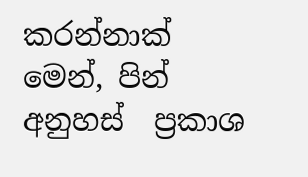කරන්නාක් මෙන්, පින්  අනුහස්  ප්‍රකාශ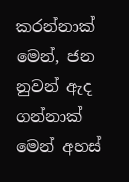කරන්නාක් මෙන්, ජන නුවන් ඇද ගන්නාක් මෙන් අහස්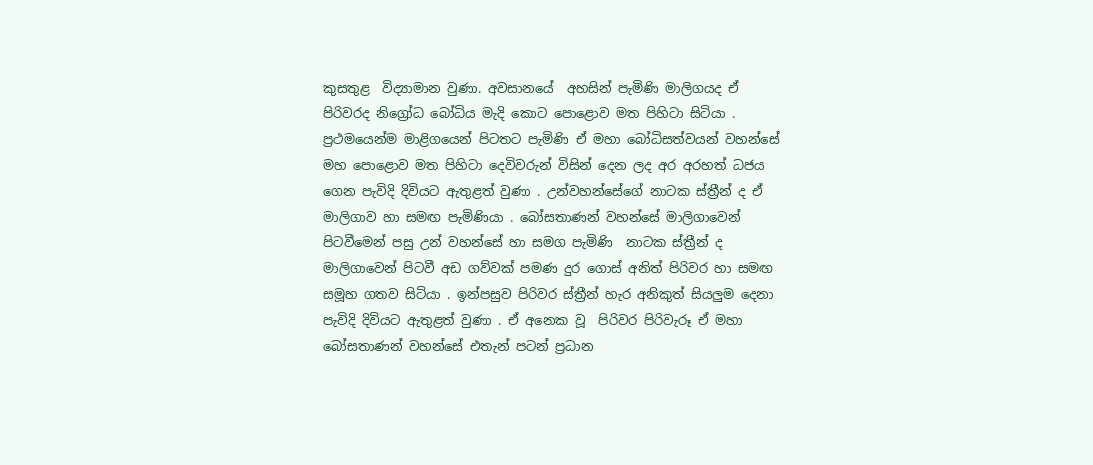කුසතුළ  විද්‍යාමාන වුණා. අවසානයේ  අහසින් පැමිණි මාලිගයද ඒ පිරිවරද නිග්‍රෝධ බෝධිය මැදි කොට පොළොව මත පිහිටා සිටියා . ප්‍රථමයෙන්ම මාළිගයෙන් පිටතට පැමිණි ඒ මහා බෝධිසත්වයන් වහන්සේ මහ පොළොව මත පිහිටා දෙවිවරුන් විසින් දෙන ලද අර අරහත් ධජය ගෙන පැවිදි දිවියට ඇතුළත් වුණා . උන්වහන්සේගේ නාටක ස්ත්‍රීන් ද ඒ මාලිගාව හා සමඟ පැමිණියා . බෝසතාණන් වහන්සේ මාලිගාවෙන් පිටවීමෙන් පසු උන් වහන්සේ හා සමග පැමිණි  නාටක ස්ත්‍රීන් ද මාලිගාවෙන් පිටවී අඩ ගව්වක් පමණ දුර ගොස් අනිත් පිරිවර හා සමඟ සමූහ ගතව සිටියා . ඉන්පසුව පිරිවර ස්ත්‍රීන් හැර අනිකුත් සියලුම දෙනා පැවිදි දිවියට ඇතුළත් වුණා . ඒ අනෙක වූ  පිරිවර පිරිවැරූ ඒ මහා බෝසතාණන් වහන්සේ එතැන් පටන් ප්‍රධාන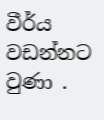වීර්ය වඩන්නට වුණා .